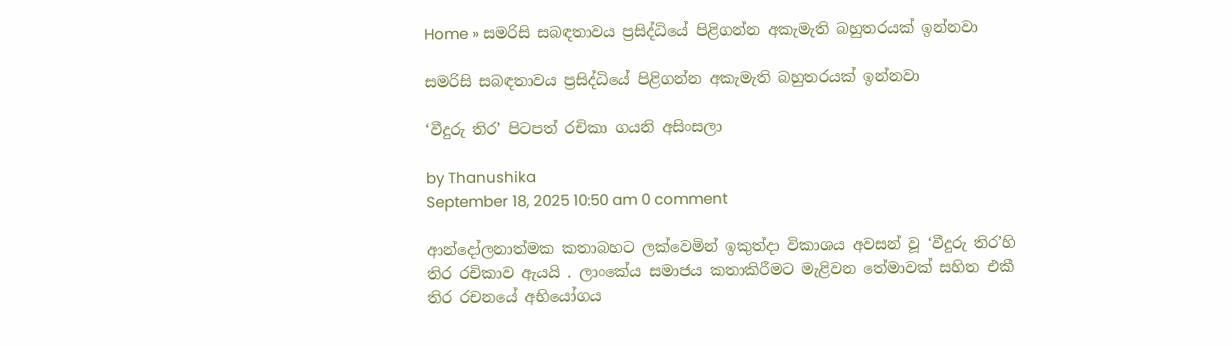Home » සමරිසි සබඳතාවය ප්‍රසිද්ධියේ පිළිගන්න අකැමැති බහුතරයක් ඉන්නවා

සමරිසි සබඳතාවය ප්‍රසිද්ධියේ පිළිගන්න අකැමැති බහුතරයක් ඉන්නවා

‘වීදුරු තිර’ පිටපත් රචිකා ගයනි අසිංසලා

by Thanushika
September 18, 2025 10:50 am 0 comment

ආන්දෝලනාත්මක කතාබහට ලක්වෙමින් ඉකුත්දා විකාශය අවසන් වූ ‘වීදුරු තිර’හි තිර රචිකාව ඇයයි . ලාංකේය සමාජය කතාකිරීමට මැළිවන තේමාවක් සහිත එකී තිර රචනයේ අභියෝගය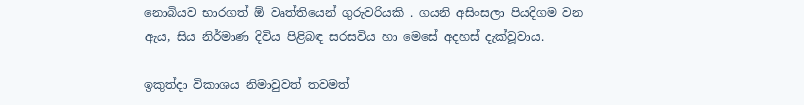නොබියව භාරගත් ඕ වෘත්තියෙන් ගුරුවරියකි . ගයනි අසිංසලා පියදිගම වන ඇය, සිය නිර්මාණ දිවිය පිළිබඳ සරසවිය හා මෙසේ අදහස් දැක්වූවාය.

ඉකුත්දා විකාශය නිමාවුවත් තවමත්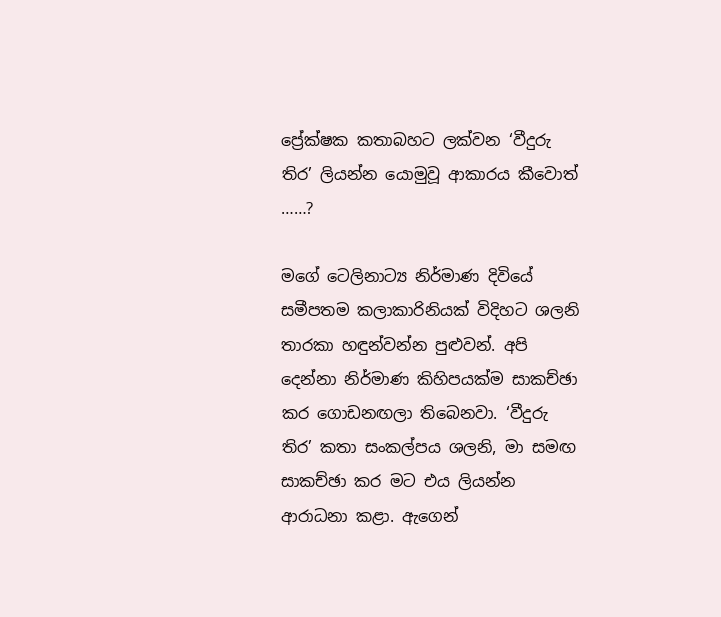ප්‍රේක්ෂක කතාබහට ලක්වන ‘වීදුරු තිර’ ලියන්න යොමුවූ ආකාරය කීවොත් ……?

මගේ ටෙලිනාට්‍ය නිර්මාණ දිවියේ සමීපතම කලාකාරිනියක් විදිහට ශලනි තාරකා හඳුන්වන්න පුළුවන්. අපි දෙන්නා නිර්මාණ කිහිපයක්ම සාකච්ඡා කර ගොඩනඟලා තිබෙනවා. ‘වීදුරු තිර’ කතා සංකල්පය ශලනි, මා සමඟ සාකච්ඡා කර මට එය ලියන්න ආරාධනා කළා. ඇගෙන්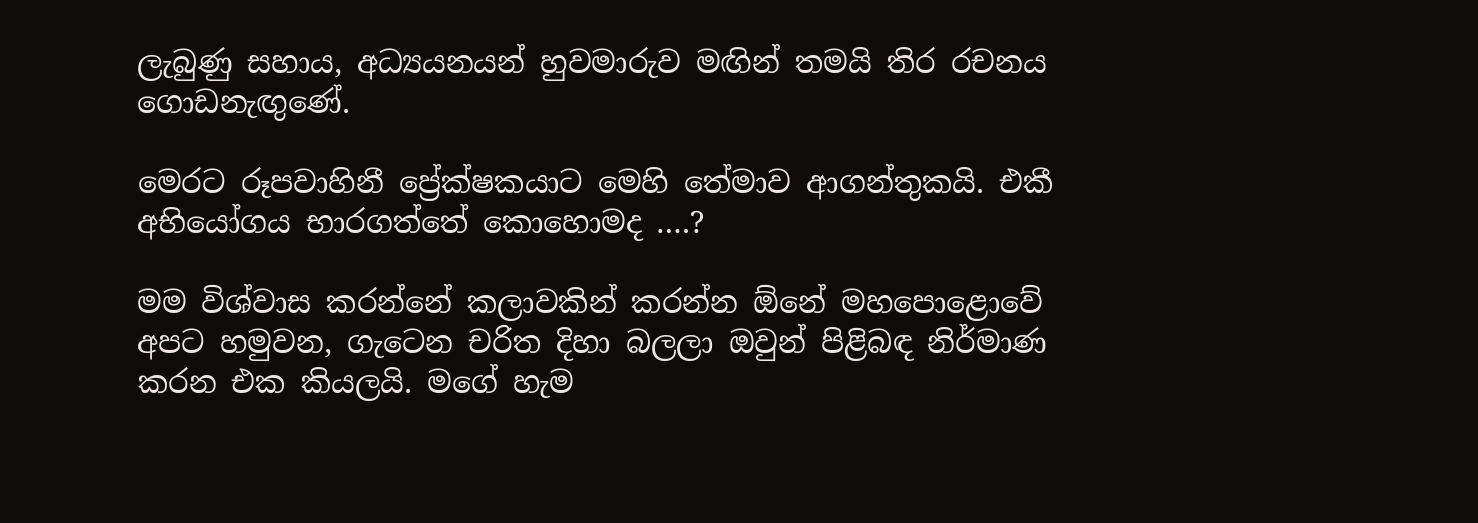ලැබුණු සහාය, අධ්‍යයනයන් හුවමාරුව මඟින් තමයි තිර රචනය ගොඩනැඟුණේ.

මෙරට රූපවාහිනී ප්‍රේක්ෂකයාට මෙහි තේමාව ආගන්තුකයි. එකී අභියෝගය භාරගත්තේ කොහොමද ….?

මම විශ්වාස කරන්නේ කලාවකින් කරන්න ඕනේ මහපොළොවේ අපට හමුවන, ගැටෙන චරිත දිහා බලලා ඔවුන් පිළිබඳ නිර්මාණ කරන එක කියලයි. මගේ හැම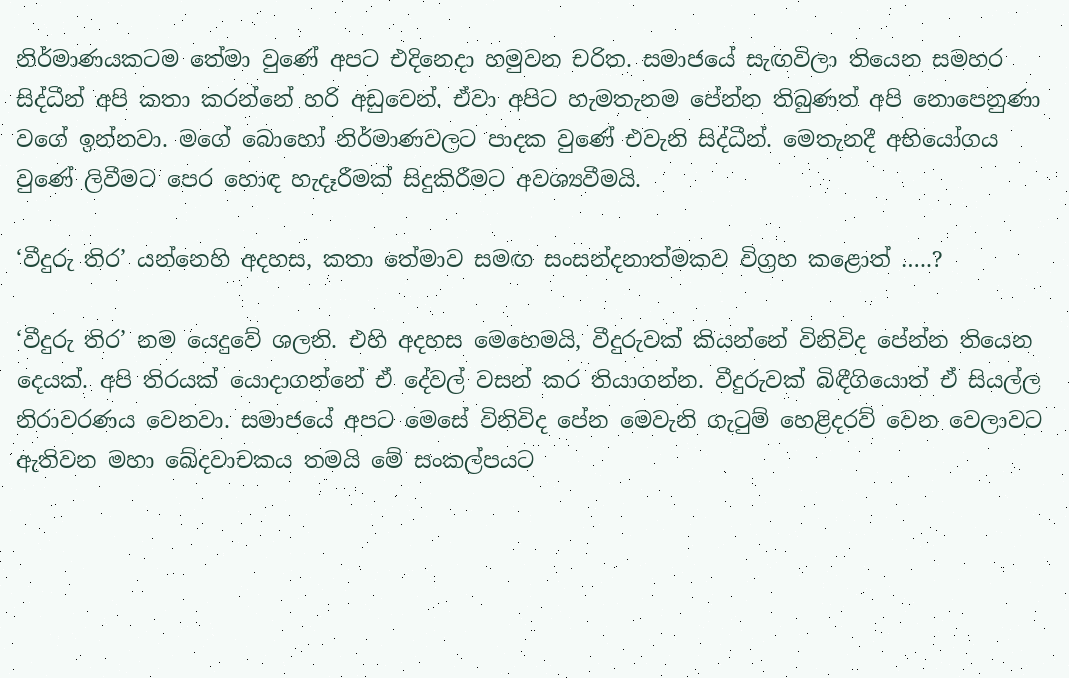නිර්මාණයකටම තේමා වුණේ අපට එදිනෙදා හමුවන චරිත. සමාජයේ සැඟවිලා තියෙන සමහර සිද්ධීන් අපි කතා කරන්නේ හරි අඩුවෙන්. ඒවා අපිට හැමතැනම පේන්න තිබුණත් අපි නොපෙනුණා වගේ ඉන්නවා. මගේ බොහෝ නිර්මාණවලට පාදක වුණේ එවැනි සිද්ධීන්. මෙතැනදී අභියෝගය වුණේ ලිවීමට පෙර හොඳ හැදෑරීමක් සිදුකිරීමට අවශ්‍යවීමයි.

‘වීදුරු තිර’ යන්නෙහි අදහස, කතා තේමාව සමඟ සංසන්දනාත්මකව විග්‍රහ කළොත් …..?

‘වීදුරු තිර’ නම යෙදුවේ ශලනි. එහි අදහස මෙහෙමයි, වීදුරුවක් කියන්නේ විනිවිද පේන්න තියෙන දෙයක්. අපි තිරයක් යොදාගන්නේ ඒ දේවල් වසන් කර තියාගන්න. වීදුරුවක් බිඳීගියොත් ඒ සියල්ල නිරාවරණය වෙනවා. සමාජයේ අපට මෙසේ විනිවිද පේන මෙවැනි ගැටුම් හෙළිදරව් වෙන වෙලාවට ඇතිවන මහා ඛේදවාචකය තමයි මේ සංකල්පයට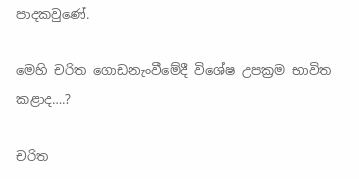පාදකවුණේ.

මෙහි චරිත ගොඩනැංවීමේදී විශේෂ උපක්‍රම භාවිත කළාද….?

චරිත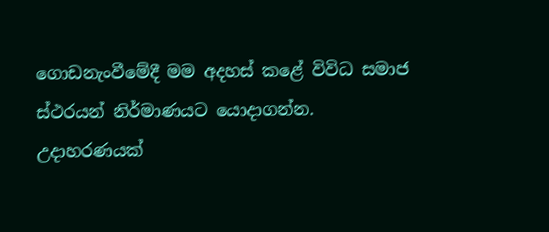ගොඩනැංවීමේදී මම අදහස් කළේ විවිධ සමාජ ස්ථරයන් නිර්මාණයට යොදාගන්න. උදාහරණයක්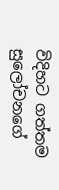විදිහට ගත්තම සුලෝචනගේ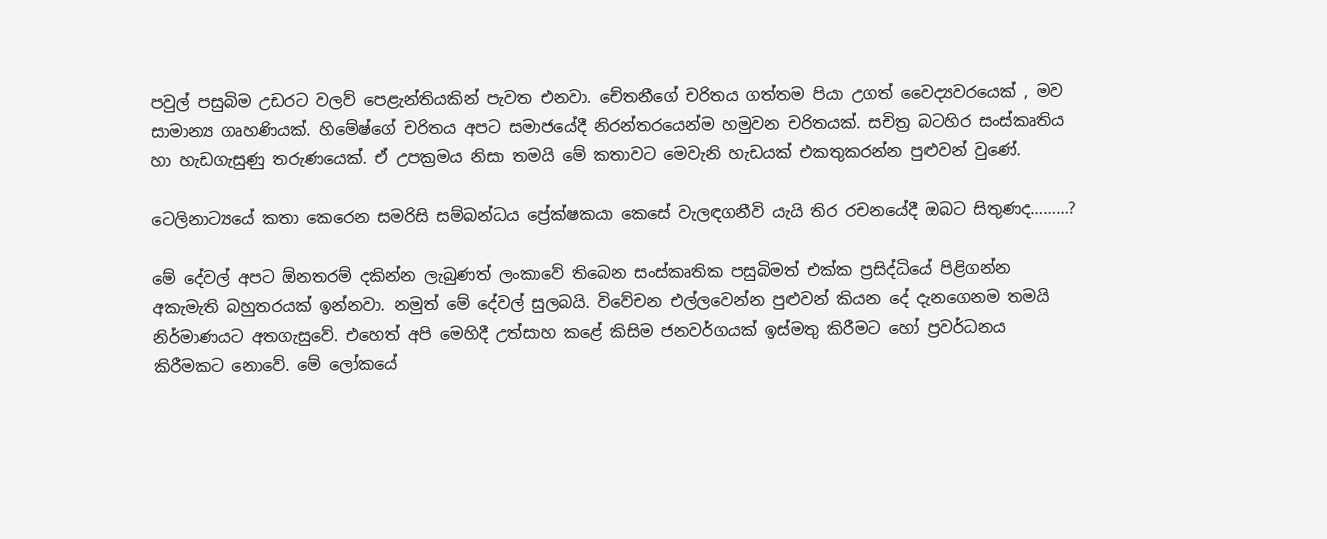පවුල් පසුබිම උඩරට වලව් පෙළැන්තියකින් පැවත එනවා. චේතනීගේ චරිතය ගත්තම පියා උගත් වෛද්‍යවරයෙක් , මව සාමාන්‍ය ගෘහණියක්. හිමේෂ්ගේ චරිතය අපට සමාජයේදී නිරන්තරයෙන්ම හමුවන චරිතයක්. සචිත්‍ර බටහිර සංස්කෘතිය හා හැඩගැසුණු තරුණයෙක්. ඒ උපක්‍රමය නිසා තමයි මේ කතාවට මෙවැනි හැඩයක් එකතුකරන්න පුළුවන් වුණේ.

ටෙලිනාට්‍යයේ කතා කෙරෙන සමරිසි සම්බන්ධය ප්‍රේක්ෂකයා කෙසේ වැලඳගනීවි යැයි තිර රචනයේදී ඔබට සිතුණද………?

මේ දේවල් අපට ඕනතරම් දකින්න ලැබුණත් ලංකාවේ තිබෙන සංස්කෘතික පසුබිමත් එක්ක ප්‍රසිද්ධියේ පිළිගන්න අකැමැති බහුතරයක් ඉන්නවා. නමුත් මේ දේවල් සුලබයි. විවේචන එල්ලවෙන්න පුළුවන් කියන දේ දැනගෙනම තමයි නිර්මාණයට අතගැසුවේ. එහෙත් අපි මෙහිදී උත්සාහ කළේ කිසිම ජනවර්ගයක් ඉස්මතු කිරීමට හෝ ප්‍රවර්ධනය කිරීමකට නොවේ. මේ ලෝකයේ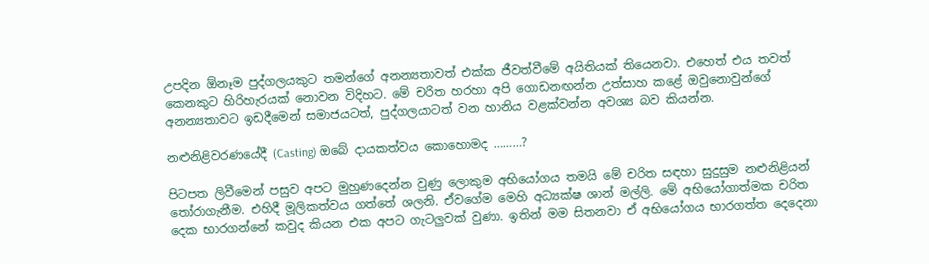උපදින ඕනෑම පුද්ගලයකුට තමන්ගේ අනන්‍යතාවත් එක්ක ජීවත්වීමේ අයිතියක් තියෙනවා. එහෙත් එය තවත් කෙනකුට හිරිහැරයක් නොවන විදිහට. මේ චරිත හරහා අපි ගොඩනඟන්න උත්සාහ කළේ ඔවුනොවුන්ගේ අනන්‍යතාවට ඉඩදීමෙන් සමාජයටත්, පුද්ගලයාටත් වන හානිය වළක්වන්න අවශ්‍ය බව කියන්න.

නළුනිළිවරණයේදී (Casting) ඔබේ දායකත්වය කොහොමද ………?

පිටපත ලිවීමෙන් පසුව අපට මුහුණදෙන්න වුණු ලොකුම අභියෝගය තමයි මේ චරිත සඳහා සුදුසුම නළුනිළියන් තෝරාගැනීම. එහිදී මූලිකත්වය ගත්තේ ශලනි. ඒවගේම මෙහි අධ්‍යක්ෂ ශාන් මල්ලි. මේ අභියෝගාත්මක චරිත දෙක භාරගන්නේ කවුද කියන එක අපට ගැටලුවක් වුණා. ඉතින් මම සිතනවා ඒ අභියෝගය භාරගත්ත දෙදෙනා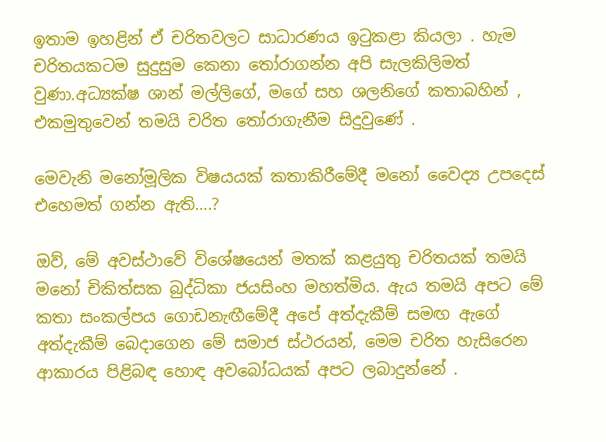ඉතාම ඉහළින් ඒ චරිතවලට සාධාරණය ඉටුකළා කියලා . හැම චරිතයකටම සුදුසුම කෙනා තෝරාගන්න අපි සැලකිලිමත් වුණා.අධ්‍යක්ෂ ශාන් මල්ලිගේ, මගේ සහ ශලනිගේ කතාබහින් , එකමුතුවෙන් තමයි චරිත තෝරාගැනීම සිදුවුණේ .

මෙවැනි මනෝමූලික විෂයයක් කතාකිරීමේදී මනෝ වෛද්‍ය උපදෙස් එහෙමත් ගන්න ඇති….?

ඔව්, මේ අවස්ථාවේ විශේෂයෙන් මතක් කළයුතු චරිතයක් තමයි මනෝ චිකිත්සක බුද්ධිකා ජයසිංහ මහත්මිය. ඇය තමයි අපට මේ කතා සංකල්පය ගොඩනැඟීමේදී අපේ අත්දැකීම් සමඟ ඇගේ අත්දැකීම් බෙදාගෙන මේ සමාජ ස්ථරයන්, මෙම චරිත හැසිරෙන ආකාරය පිළිබඳ හොඳ අවබෝධයක් අපට ලබාදුන්නේ .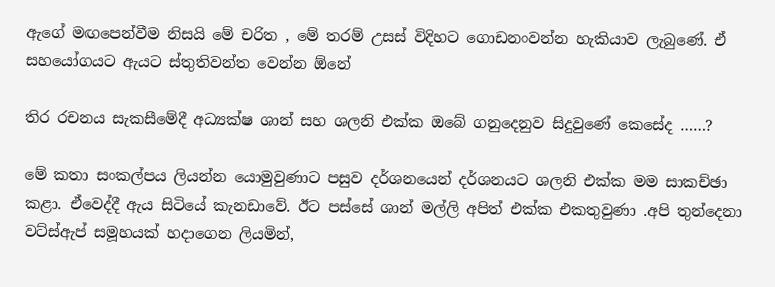ඇගේ මඟපෙන්වීම නිසයි මේ චරිත , මේ තරම් උසස් විදිහට ගොඩනංවන්න හැකියාව ලැබුණේ. ඒ සහයෝගයට ඇයට ස්තුතිවන්ත වෙන්න ඕනේ

තිර රචනය සැකසීමේදී අධ්‍යක්ෂ ශාන් සහ ශලනි එක්ක ඔබේ ගනුදෙනුව සිදුවුණේ කෙසේද ……?

මේ කතා සංකල්පය ලියන්න යොමුවුණාට පසුව දර්ශනයෙන් දර්ශනයට ශලනි එක්ක මම සාකච්ඡා කළා. ඒවෙද්දී ඇය සිටියේ කැනඩාවේ. ඊට පස්සේ ශාන් මල්ලි අපිත් එක්ක එකතුවුණා .අපි තුන්දෙනා වට්ස්ඇප් සමූහයක් හදාගෙන ලියමින්,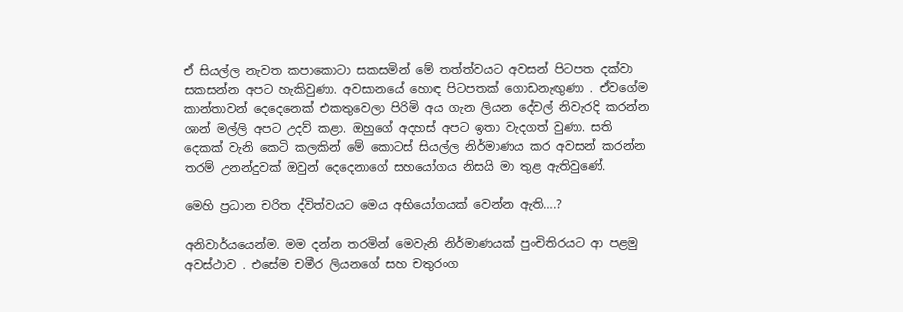ඒ සියල්ල නැවත කපාකොටා සකසමින් මේ තත්ත්වයට අවසන් පිටපත දක්වා සකසන්න අපට හැකිවුණා. අවසානයේ හොඳ පිටපතක් ගොඩනැඟුණා . ඒවගේම කාන්තාවන් දෙදෙනෙක් එකතුවෙලා පිරිමි අය ගැන ලියන දේවල් නිවැරදි කරන්න ශාන් මල්ලි අපට උදව් කළා. ඔහුගේ අදහස් අපට ඉතා වැදගත් වුණා. සති දෙකක් වැනි කෙටි කලකින් මේ කොටස් සියල්ල නිර්මාණය කර අවසන් කරන්න තරම් උනන්දුවක් ඔවුන් දෙදෙනාගේ සහයෝගය නිසයි මා තුළ ඇතිවුණේ.

මෙහි ප්‍රධාන චරිත ද්විත්වයට මෙය අභියෝගයක් වෙන්න ඇති….?

අනිවාර්යයෙන්ම. මම දන්න තරමින් මෙවැනි නිර්මාණයක් පුංචිතිරයට ආ පළමු අවස්ථාව . එසේම චමීර ලියනගේ සහ චතුරංග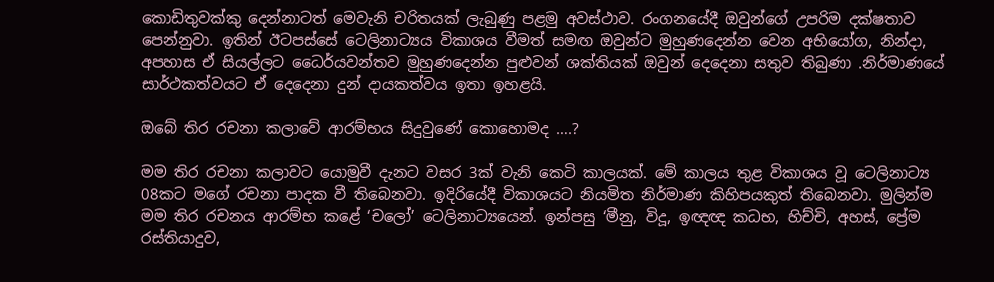කොඩිතුවක්කු දෙන්නාටත් මෙවැනි චරිතයක් ලැබුණු පළමු අවස්ථාව. රංගනයේදී ඔවුන්ගේ උපරිම දක්ෂතාව පෙන්නුවා. ඉතින් ඊටපස්සේ ටෙලිනාට්‍යය විකාශය වීමත් සමඟ ඔවුන්ට මුහුණදෙන්න වෙන අභියෝග, නින්දා, අපහාස ඒ සියල්ලට ධෛර්යවන්තව මුහුණදෙන්න පුළුවන් ශක්තියක් ඔවුන් දෙදෙනා සතුව තිබුණා .නිර්මාණයේ සාර්ථකත්වයට ඒ දෙදෙනා දුන් දායකත්වය ඉතා ඉහළයි.

ඔබේ තිර රචනා කලාවේ ආරම්භය සිදුවුණේ කොහොමද ….?

මම තිර රචනා කලාවට යොමුවී දැනට වසර 3ක් වැනි කෙටි කාලයක්. මේ කාලය තුළ විකාශය වූ ටෙලිනාට්‍ය 08කට මගේ රචනා පාදක වී තිබෙනවා. ඉදිරියේදී විකාශයට නියමිත නිර්මාණ කිහිපයකුත් තිබෙනවා. මුලින්ම මම තිර රචනය ආරම්භ කළේ ‘චලෝ’ ටෙලිනාට්‍යයෙන්. ඉන්පසු ‘මීනු, විදූ, ඉඥඥ කධභ, හිච්චි, අහස්, ප්‍රේම රස්තියාදුව,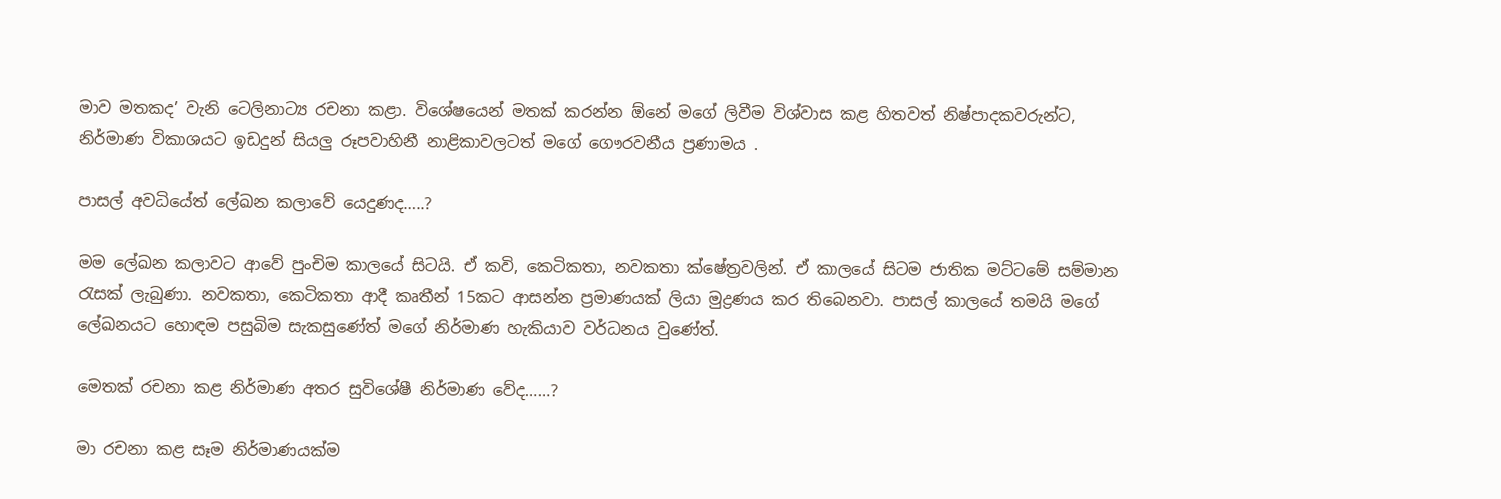මාව මතකද’ වැනි ටෙලිනාට්‍ය රචනා කළා. විශේෂයෙන් මතක් කරන්න ඕනේ මගේ ලිවීම විශ්වාස කළ හිතවත් නිෂ්පාදකවරුන්ට, නිර්මාණ විකාශයට ඉඩදුන් සියලු රූපවාහිනී නාළිකාවලටත් මගේ ගෞරවනීය ප්‍රණාමය .

පාසල් අවධියේත් ලේඛන කලාවේ යෙදුණද…..?

මම ලේඛන කලාවට ආවේ පුංචිම කාලයේ සිටයි. ඒ කවි, කෙටිකතා, නවකතා ක්ෂේත්‍රවලින්. ඒ කාලයේ සිටම ජාතික මට්ටමේ සම්මාන රැසක් ලැබුණා. නවකතා, කෙටිකතා ආදී කෘතීන් 15කට ආසන්න ප්‍රමාණයක් ලියා මුද්‍රණය කර තිබෙනවා. පාසල් කාලයේ තමයි මගේ ලේඛනයට හොඳම පසුබිම සැකසුණේත් මගේ නිර්මාණ හැකියාව වර්ධනය වුණේත්.

මෙතක් රචනා කළ නිර්මාණ අතර සුවිශේෂී නිර්මාණ වේද……?

මා රචනා කළ සෑම නිර්මාණයක්ම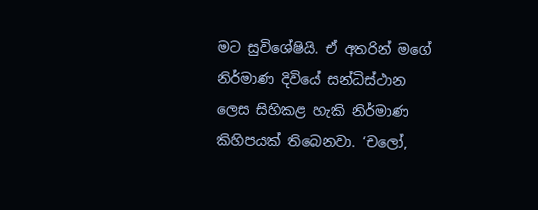මට සුවිශේෂියි. ඒ අතරින් මගේ නිර්මාණ දිවියේ සන්ධිස්ථාන ලෙස සිහිකළ හැකි නිර්මාණ කිහිපයක් තිබෙනවා. ‘චලෝ,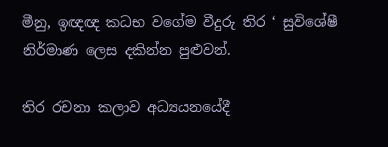මීනු, ඉඥඥ කධභ වගේම වීදුරු තිර ‘ සුවිශේෂී නිර්මාණ ලෙස දකින්න පුළුවන්.

තිර රචනා කලාව අධ්‍යයනයේදී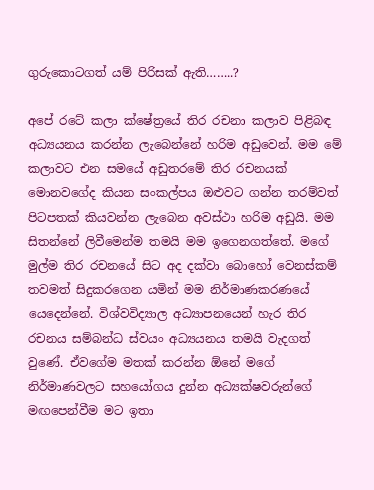ගුරුකොටගත් යම් පිරිසක් ඇති……..?

අපේ රටේ කලා ක්ෂේත්‍රයේ තිර රචනා කලාව පිළිබඳ අධ්‍යයනය කරන්න ලැබෙන්නේ හරිම අඩුවෙන්. මම මේ කලාවට එන සමයේ අඩුතරමේ තිර රචනයක් මොනවගේද කියන සංකල්පය ඔළුවට ගන්න තරම්වත් පිටපතක් කියවන්න ලැබෙන අවස්ථා හරිම අඩුයි. මම සිතන්නේ ලිවීමෙන්ම තමයි මම ඉගෙනගත්තේ. මගේ මුල්ම තිර රචනයේ සිට අද දක්වා බොහෝ වෙනස්කම් තවමත් සිදුකරගෙන යමින් මම නිර්මාණකරණයේ යෙදෙන්නේ. විශ්වවිද්‍යාල අධ්‍යාපනයෙන් හැර තිර රචනය සම්බන්ධ ස්වයං අධ්‍යයනය තමයි වැදගත් වුණේ. ඒවගේම මතක් කරන්න ඕනේ මගේ නිර්මාණවලට සහයෝගය දුන්න අධ්‍යක්ෂවරුන්ගේ මඟපෙන්වීම මට ඉතා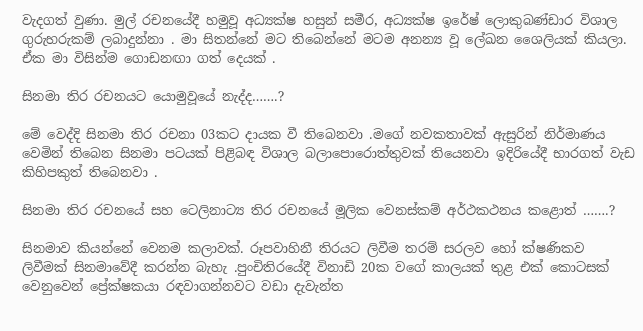වැදගත් වුණා. මුල් රචනයේදී හමුවූ අධ්‍යක්ෂ හසුන් සමීර, අධ්‍යක්ෂ ඉරේෂ් ලොකුබණ්ඩාර විශාල ගුරුහරුකම් ලබාදුන්නා . මා සිතන්නේ මට තිබෙන්නේ මටම අනන්‍ය වූ ලේඛන ශෛලියක් කියලා. ඒක මා විසින්ම ගොඩනඟා ගත් දෙයක් .

සිනමා තිර රචනයට යොමුවූයේ නැද්ද…….?

මේ වෙද්දි සිනමා තිර රචනා 03කට දායක වී තිබෙනවා .මගේ නවකතාවක් ඇසුරින් නිර්මාණය වෙමින් තිබෙන සිනමා පටයක් පිළිබඳ විශාල බලාපොරොත්තුවක් තියෙනවා ඉදිරියේදී භාරගත් වැඩ කිහිපකුත් තිබෙනවා .

සිනමා තිර රචනයේ සහ ටෙලිනාට්‍ය තිර රචනයේ මූලික වෙනස්කම් අ‍ර්ථකථනය කළොත් …….?

සිනමාව කියන්නේ වෙනම කලාවක්. රූපවාහිනී තිරයට ලිවීම තරම් සරලව හෝ ක්ෂණිකව ලිවීමක් සිනමාවේදී කරන්න බැහැ .පුංචිතිරයේදී විනාඩි 20ක වගේ කාලයක් තුළ එක් කොටසක් වෙනුවෙන් ප්‍රේක්ෂකයා රඳවාගන්නවට වඩා දැවැන්ත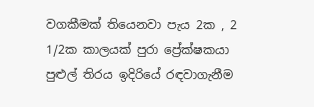වගකීමක් තියෙනවා පැය 2ක , 2 1/2ක කාලයක් පුරා ප්‍රේක්ෂකයා පුළුල් තිරය ඉදිරියේ රඳවාගැනීම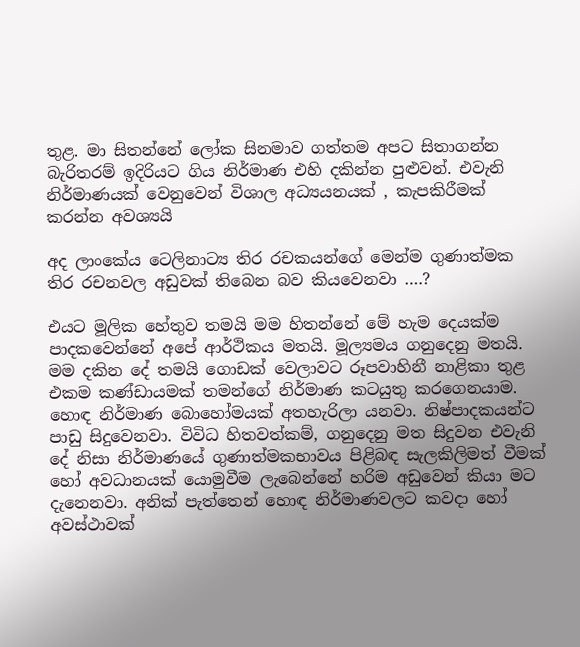තුළ. මා සිතන්නේ ලෝක සිනමාව ගත්තම අපට සිතාගන්න බැරිතරම් ඉදිරියට ගිය නිර්මාණ එහි දකින්න පුළුවන්. එවැනි නිර්මාණයක් වෙනුවෙන් විශාල අධ්‍යයනයක් , කැපකිරීමක් කරන්න අවශ්‍යයි

අද ලාංකේය ටෙලිනාට්‍ය තිර රචකයන්ගේ මෙන්ම ගුණාත්මක තිර රචනවල අඩුවක් තිබෙන බව කියවෙනවා ….?

එයට මූලික හේතුව තමයි මම හිතන්නේ මේ හැම දෙයක්ම පාදකවෙන්නේ අපේ ආර්ථිකය මතයි. මූල්‍යමය ගනුදෙනු මතයි. මම දකින දේ තමයි ගොඩක් වෙලාවට රූපවාහිනී නාළිකා තුළ එකම කණ්ඩායමක් තමන්ගේ නිර්මාණ කටයුතු කරගෙනයාම. හොඳ නිර්මාණ බොහෝමයක් අතහැරිලා යනවා. නිෂ්පාදකයන්ට පාඩු සිදුවෙනවා. විවිධ හිතවත්කම්, ගනුදෙනු මත සිදුවන එවැනි දේ නිසා නිර්මාණයේ ගුණාත්මකභාවය පිළිබඳ සැලකිලිමත් වීමක් හෝ අවධානයක් යොමුවීම ලැබෙන්නේ හරිම අඩුවෙන් කියා මට දැනෙනවා. අනික් පැත්තෙන් හොඳ නිර්මාණවලට කවදා හෝ අවස්ථාවක්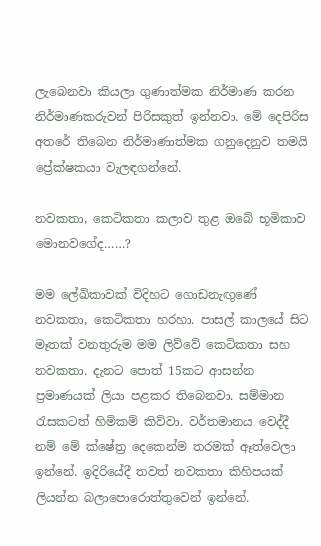ලැබෙනවා කියලා ගුණාත්මක නිර්මාණ කරන නිර්මාණකරුවන් පිරිසකුත් ඉන්නවා. මේ දෙපිරිස අතරේ තිබෙන නිර්මාණාත්මක ගනුදෙනුව තමයි ප්‍රේක්ෂකයා වැලඳගන්නේ.

නවකතා, කෙටිකතා කලාව තුළ ඔබේ භූමිකාව මොනවගේද……?

මම ලේඛිකාවක් විදිහට ගොඩනැඟුණේ නවකතා, කෙටිකතා හරහා. පාසල් කාලයේ සිට මෑතක් වනතුරුම මම ලිව්වේ කෙටිකතා සහ නවකතා. දැනට පොත් 15කට ආසන්න ප්‍රමාණයක් ලියා පළකර තිබෙනවා. සම්මාන රැසකටත් හිමිකම් කිව්වා. වර්තමානය වෙද්දී නම් මේ ක්ෂේත්‍ර දෙකෙන්ම තරමක් ඈත්වෙලා ඉන්නේ. ඉදිරියේදී තවත් නවකතා කිහිපයක් ලියන්න බලාපොරොත්තුවෙන් ඉන්නේ.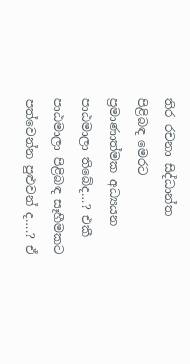තිර රචනා සිද්ධාන්ත පිළිබඳ මෙරට ප්‍රමාණාත්මක අධ්‍යයන පාඨමාලා තිබේද…? එකී පාඨමාලා පිළිබඳ සෑහීමකට පත්වෙන්න පුළුවන් ද….? ඒ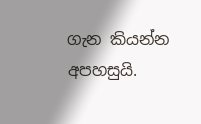ගැන කියන්න අපහසුයි.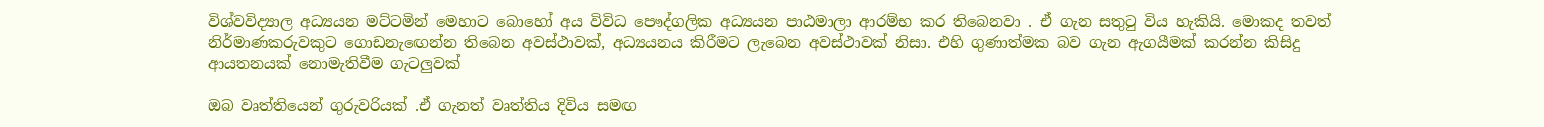විශ්වවිද්‍යාල අධ්‍යයන මට්ටමින් මෙහාට බොහෝ අය විවිධ පෞද්ගලික අධ්‍යයන පාඨමාලා ආරම්භ කර තිබෙනවා . ඒ ගැන සතුටු විය හැකියි. මොකද තවත් නිර්මාණකරුවකුට ගොඩනැඟෙන්න තිබෙන අවස්ථාවක්, අධ්‍යයනය කිරීමට ලැබෙන අවස්ථාවක් නිසා. එහි ගුණාත්මක බව ගැන ඇගයීමක් කරන්න කිසිදු ආයතනයක් නොමැතිවීම ගැටලුවක්

ඔබ වෘත්තියෙන් ගුරුවරියක් .ඒ ගැනත් වෘත්තිය දිවිය සමඟ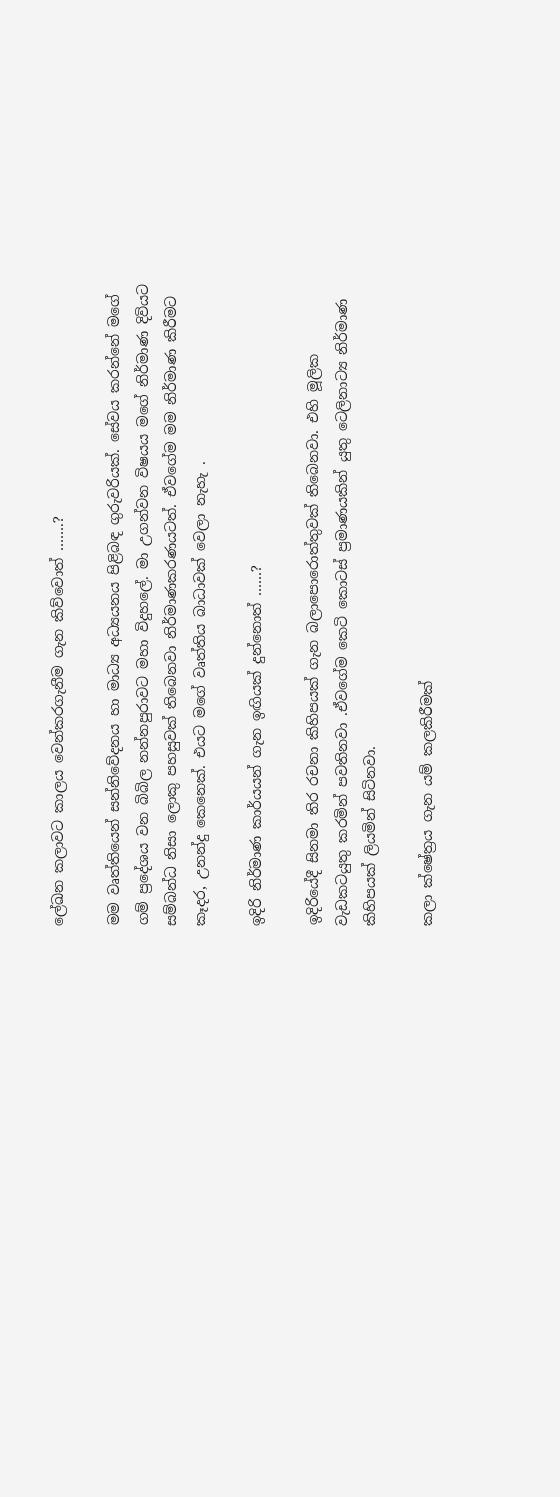ලේඛන කලාවට කාලය වෙන්කරගැනීම ගැන කිව්වොත් …….?

මම වෘත්තියෙන් සන්නිවේදනය හා මාධ්‍ය අධ්‍යයනය පිළිබඳ ගුරුවරියක්. සේවය කරන්නේ මගේ ගම් ප්‍රදේශය වන බිබිල නන්නපුරාවට මහා විදුහලේ. මා උගන්වන විෂයය මගේ නිර්මාණ දිවියට සම්බන්ධ නිසා ලොකු පහසුවක් තිබෙනවා නිර්මාණකරණයටත්. ඒවගේම මම නිර්මාණ කිරීමට කෑදර, උනන්දු කෙනෙක්. එයට මගේ වෘත්තිය බාධාවක් වෙලා නැහැ .

ඉදිරි නිර්මාණ කාර්යයන් ගැන ඉඟියක් දුන්නොත් ……?

ඉදිරියේදී සිනමා තිර රචනා කිහිපයක් ගැන බලාපොරොත්තුවක් තිබෙනවා. එහි මූලික වැඩකටයුතු කරමින් පවතිනවා .ඒවගේම කෙටි කොටස් ප්‍රමාණයකින් යුතු ටෙලිනාට්‍ය නිර්මාණ කිහිපයක් ලියමින් සිටිනවා.

කලා ක්ෂේත්‍රය ගැන යම් කලකිරීමක්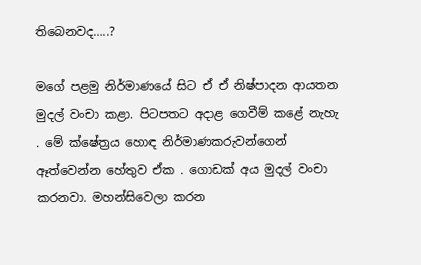තිබෙනවද…..?

මගේ පළමු නිර්මාණයේ සිට ඒ ඒ නිෂ්පාදන ආයතන මුදල් වංචා කළා. පිටපතට අදාළ ගෙවීම් කළේ නැහැ . මේ ක්ෂේත්‍රය හොඳ නිර්මාණකරුවන්ගෙන් ඈත්වෙන්න හේතුව ඒක . ගොඩක් අය මුදල් වංචා කරනවා. මහන්සිවෙලා කරන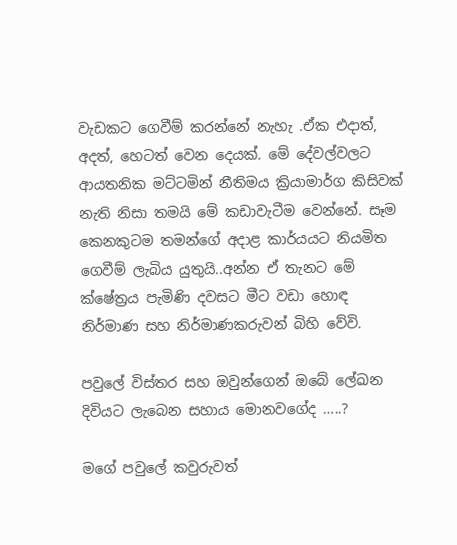වැඩකට ගෙවීම් කරන්නේ නැහැ .ඒක එදාත්, අදත්, හෙටත් වෙන දෙයක්. මේ දේවල්වලට ආයතනික මට්ටමින් නීතිමය ක්‍රියාමාර්ග කිසිවක් නැති නිසා තමයි මේ කඩාවැටීම වෙන්නේ. සෑම කෙනකුටම තමන්ගේ අදාළ කාර්යයට නියමිත ගෙවීම් ලැබිය යුතුයි..අන්න ඒ තැනට මේ ක්ෂේත්‍රය පැමිණි දවසට මීට වඩා හොඳ නිර්මාණ සහ නිර්මාණකරුවන් බිහි වේවි.

පවුලේ විස්තර සහ ඔවුන්ගෙන් ඔබේ ලේඛන දිවියට ලැබෙන සහාය මොනවගේද …..?

මගේ පවුලේ කවුරුවත්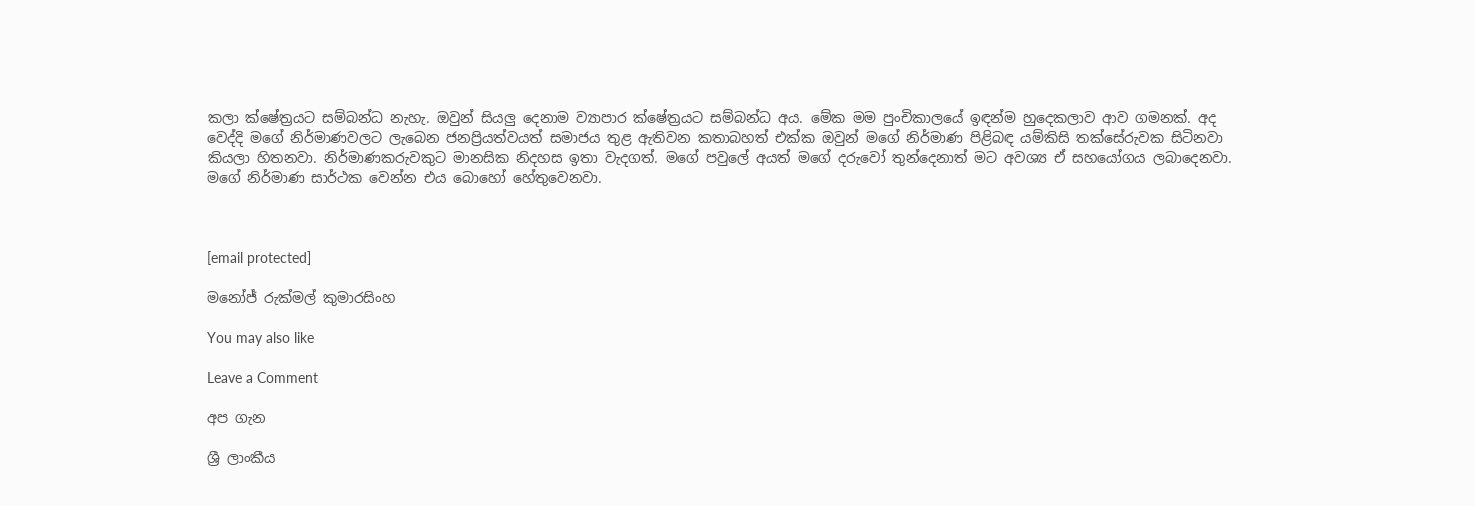කලා ක්ෂේත්‍රයට සම්බන්ධ නැහැ. ඔවුන් සියලු දෙනාම ව්‍යාපාර ක්ෂේත්‍රයට සම්බන්ධ අය. මේක මම පුංචිකාලයේ ඉඳන්ම හුදෙකලාව ආව ගමනක්. අද වෙද්දි මගේ නිර්මාණවලට ලැබෙන ජනප්‍රියත්වයත් සමාජය තුළ ඇතිවන කතාබහත් එක්ක ඔවුන් මගේ නිර්මාණ පිළිබඳ යම්කිසි තක්සේරුවක සිටිනවා කියලා හිතනවා. නිර්මාණකරුවකුට මානසික නිදහස ඉතා වැදගත්. මගේ පවුලේ අයත් මගේ දරුවෝ තුන්දෙනාත් මට අවශ්‍ය ඒ සහයෝගය ලබාදෙනවා. මගේ නිර්මාණ සාර්ථක වෙන්න එය බොහෝ හේතුවෙනවා.



[email protected]

මනෝජ් රුක්මල් කුමාරසිංහ

You may also like

Leave a Comment

අප ගැන

ශ්‍රී ලාංකීය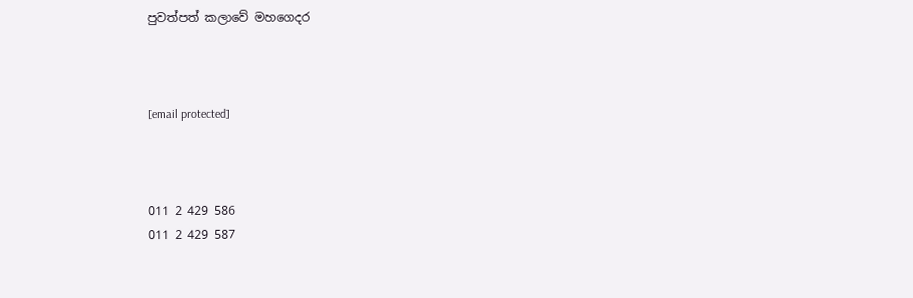පුවත්පත් කලාවේ මහගෙදර



[email protected]



011 2 429 586
011 2 429 587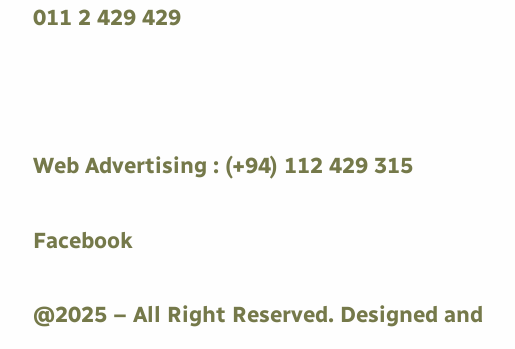011 2 429 429



Web Advertising : (+94) 112 429 315

Facebook

@2025 – All Right Reserved. Designed and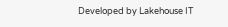Developed by Lakehouse IT